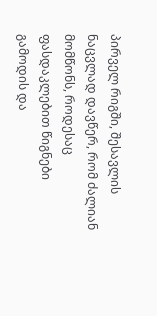პირველ რიგში, შესავლის ნაცვლად დავწერ, რომ ძალიან მომწონს, როდესაც ფასდაკლებით წიგნები გამოდის და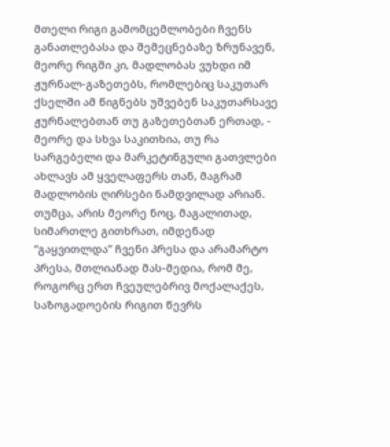მთელი რიგი გამომცემლობები ჩვენს განათლებასა და შემეცნებაზე ზრუნავენ, მეორე რიგში კი, მადლობას ვუხდი იმ ჟურნალ-გაზეთებს, რომლებიც საკუთარ ქსელში ამ წიგნებს უშვებენ საკუთარსავე ჟურნალებთან თუ გაზეთებთან ერთად, - მეორე და სხვა საკითხია, თუ რა სარგებელი და მარკეტინგული გათვლები ახლავს ამ ყველაფერს თან, მაგრამ მადლობის ღირსები ნამდვილად არიან. თუმცა, არის მეორე ნოც, მაგალითად, სიმართლე გითხრათ, იმდენად “გაყვითლდა” ჩვენი პრესა და არამარტო პრესა, მთლიანად მას-მედია, რომ მე, როგორც ერთ ჩვეულებრივ მოქალაქეს, საზოგადოების რიგით წევრს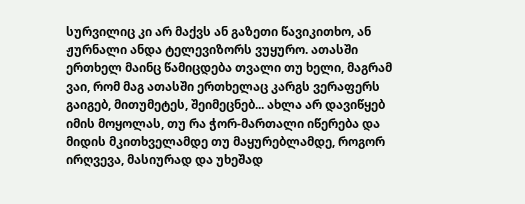სურვილიც კი არ მაქვს ან გაზეთი წავიკითხო, ან ჟურნალი ანდა ტელევიზორს ვუყურო. ათასში ერთხელ მაინც წამიცდება თვალი თუ ხელი, მაგრამ ვაი, რომ მაგ ათასში ერთხელაც კარგს ვერაფერს გაიგებ, მითუმეტეს, შეიმეცნებ... ახლა არ დავიწყებ იმის მოყოლას, თუ რა ჭორ-მართალი იწერება და მიდის მკითხველამდე თუ მაყურებლამდე, როგორ ირღვევა, მასიურად და უხეშად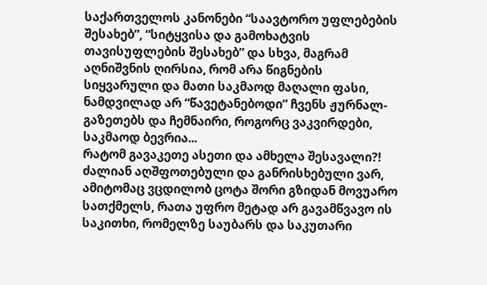საქართველოს კანონები “საავტორო უფლებების შესახებ”, “სიტყვისა და გამოხატვის თავისუფლების შესახებ” და სხვა, მაგრამ აღნიშვნის ღირსია, რომ არა წიგნების სიყვარული და მათი საკმაოდ მაღალი ფასი, ნამდვილად არ “წავეტანებოდი” ჩვენს ჟურნალ-გაზეთებს და ჩემნაირი, როგორც ვაკვირდები, საკმაოდ ბევრია...
რატომ გავაკეთე ასეთი და ამხელა შესავალი?! ძალიან აღშფოთებული და განრისხებული ვარ, ამიტომაც ვცდილობ ცოტა შორი გზიდან მოვუარო სათქმელს, რათა უფრო მეტად არ გავამწვავო ის საკითხი, რომელზე საუბარს და საკუთარი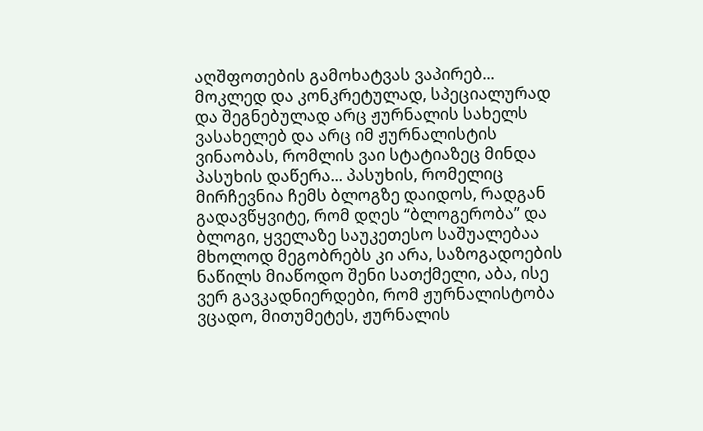აღშფოთების გამოხატვას ვაპირებ...
მოკლედ და კონკრეტულად, სპეციალურად და შეგნებულად არც ჟურნალის სახელს ვასახელებ და არც იმ ჟურნალისტის ვინაობას, რომლის ვაი სტატიაზეც მინდა პასუხის დაწერა... პასუხის, რომელიც მირჩევნია ჩემს ბლოგზე დაიდოს, რადგან გადავწყვიტე, რომ დღეს “ბლოგერობა” და ბლოგი, ყველაზე საუკეთესო საშუალებაა მხოლოდ მეგობრებს კი არა, საზოგადოების ნაწილს მიაწოდო შენი სათქმელი, აბა, ისე ვერ გავკადნიერდები, რომ ჟურნალისტობა ვცადო, მითუმეტეს, ჟურნალის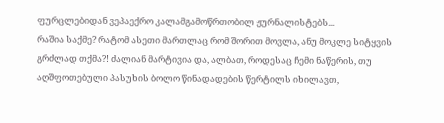ფურცლებიდან ვეპაექრო კალამგამოწრთობილ ჟურნალისტებს...
რაშია საქმე? რატომ ასეთი მართლაც რომ შორით მოვლა, ანუ მოკლე სიტყვის გრძლად თქმა?! ძალიან მარტივია და, ალბათ, როდესაც ჩემი ნაწერის, თუ აღშფოთებული პასუხის ბოლო წინადადების წერტილს იხილავთ,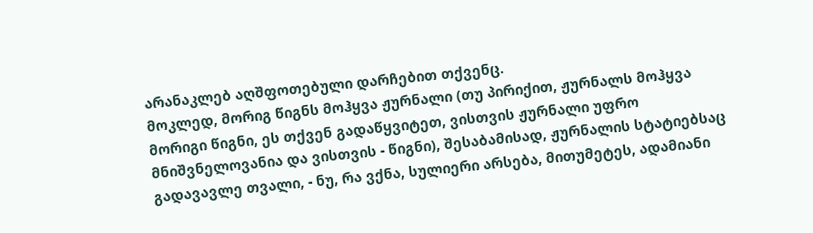არანაკლებ აღშფოთებული დარჩებით თქვენც.
მოკლედ, მორიგ წიგნს მოჰყვა ჟურნალი (თუ პირიქით, ჟურნალს მოჰყვა მორიგი წიგნი, ეს თქვენ გადაწყვიტეთ, ვისთვის ჟურნალი უფრო მნიშვნელოვანია და ვისთვის - წიგნი), შესაბამისად, ჟურნალის სტატიებსაც გადავავლე თვალი, - ნუ, რა ვქნა, სულიერი არსება, მითუმეტეს, ადამიანი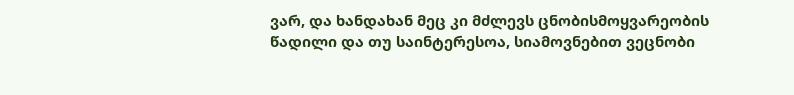ვარ, და ხანდახან მეც კი მძლევს ცნობისმოყვარეობის წადილი და თუ საინტერესოა, სიამოვნებით ვეცნობი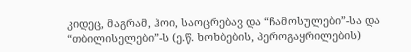კიდეც, მაგრამ, ჰოი, საოცრებავ და “ჩამოსულები”-სა და “თბილისელები”-ს (ე.წ. ხოხბების, პეროგაყრილების)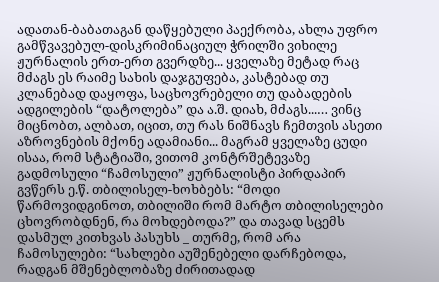ადათან-ბაბათაგან დაწყებული პაექრობა, ახლა უფრო გამწვავებულ-დისკრიმინაციულ ჭრილში ვიხილე ჟურნალის ერთ-ერთ გვერდზე... ყველაზე მეტად რაც მძაგს ეს რაიმე სახის დაჯგუფება, კასტებად თუ კლანებად დაყოფა, საცხოვრებელი თუ დაბადების ადგილების “დატოლება” და ა.შ. დიახ, მძაგს...… ვინც მიცნობთ, ალბათ, იცით, თუ რას ნიშნავს ჩემთვის ასეთი აზროვნების მქონე ადამიანი... მაგრამ ყველაზე ცუდი ისაა, რომ სტატიაში, ვითომ კონტრშეტევაზე გადმოსული “ჩამოსული” ჟურნალისტი პირდაპირ გვწერს ე.წ. თბილისელ-ხოხბებს: “მოდი წარმოვიდგინოთ, თბილიში რომ მარტო თბილისელები ცხოვრობდნენ, რა მოხდებოდა?” და თავად სცემს დასმულ კითხვას პასუხს _ თურმე, რომ არა ჩამოსულები: “სახლები აუშენებელი დარჩებოდა, რადგან მშენებლობაზე ძირითადად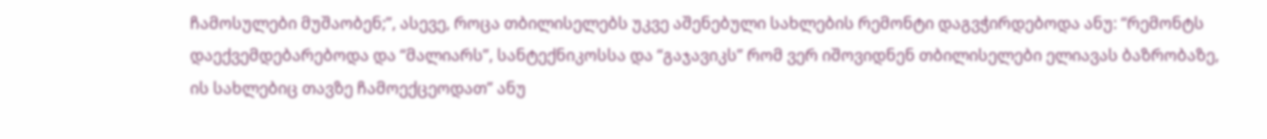ჩამოსულები მუშაობენ;”, ასევე, როცა თბილისელებს უკვე აშენებული სახლების რემონტი დაგვჭირდებოდა ანუ: “რემონტს დაექვემდებარებოდა და “მალიარს”, სანტექნიკოსსა და “გაჯავიკს” რომ ვერ იშოვიდნენ თბილისელები ელიავას ბაზრობაზე, ის სახლებიც თავზე ჩამოექცეოდათ” ანუ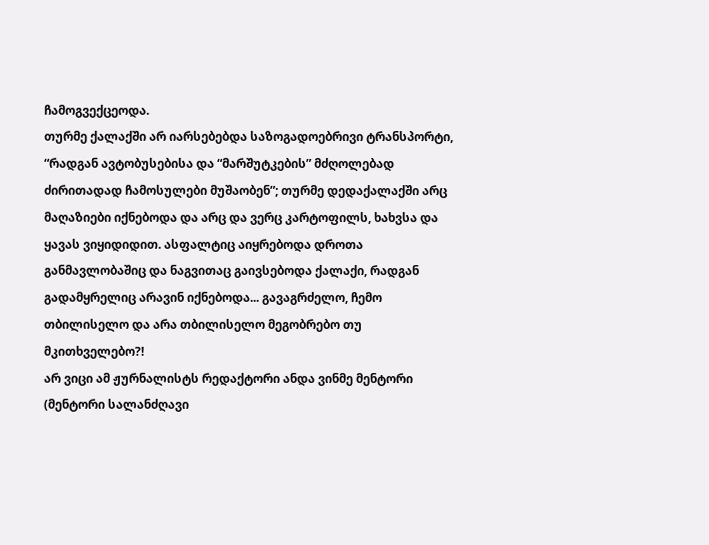ჩამოგვექცეოდა.
თურმე ქალაქში არ იარსებებდა საზოგადოებრივი ტრანსპორტი, “რადგან ავტობუსებისა და “მარშუტკების” მძღოლებად ძირითადად ჩამოსულები მუშაობენ”; თურმე დედაქალაქში არც მაღაზიები იქნებოდა და არც და ვერც კარტოფილს, ხახვსა და ყავას ვიყიდიდით. ასფალტიც აიყრებოდა დროთა განმავლობაშიც და ნაგვითაც გაივსებოდა ქალაქი, რადგან გადამყრელიც არავინ იქნებოდა... გავაგრძელო, ჩემო თბილისელო და არა თბილისელო მეგობრებო თუ მკითხველებო?!
არ ვიცი ამ ჟურნალისტს რედაქტორი ანდა ვინმე მენტორი (მენტორი სალანძღავი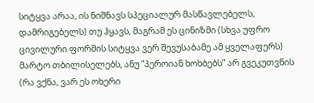სიტყვა არაა, ის ნიშნავს სპეციალურ მასწავლებელს, დამრიგებელს) თუ ჰყავს, მაგრამ ეს ცინიზმი (სხვა უფრო ცივილური ფორმის სიტყვა ვერ შევუსაბამე ამ ყველაფერს) მარტო თბილისელებს, ანუ “პეროიან ხოხბებს” არ გვეკუთვნის (რა ვქნა, ვარ ეს ოხერი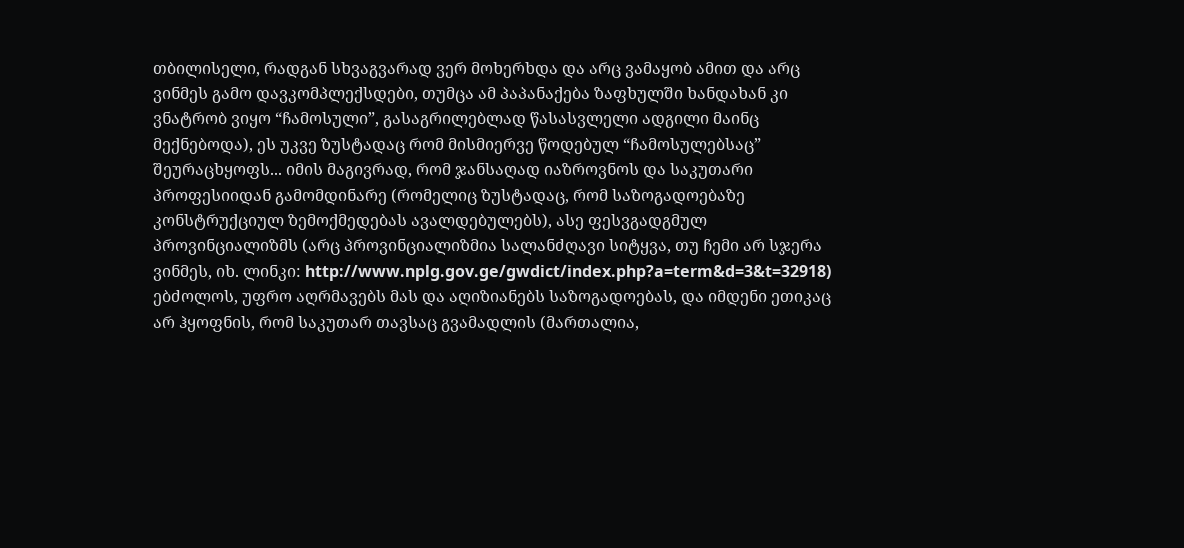თბილისელი, რადგან სხვაგვარად ვერ მოხერხდა და არც ვამაყობ ამით და არც ვინმეს გამო დავკომპლექსდები, თუმცა ამ პაპანაქება ზაფხულში ხანდახან კი ვნატრობ ვიყო “ჩამოსული”, გასაგრილებლად წასასვლელი ადგილი მაინც მექნებოდა), ეს უკვე ზუსტადაც რომ მისმიერვე წოდებულ “ჩამოსულებსაც” შეურაცხყოფს... იმის მაგივრად, რომ ჯანსაღად იაზროვნოს და საკუთარი პროფესიიდან გამომდინარე (რომელიც ზუსტადაც, რომ საზოგადოებაზე კონსტრუქციულ ზემოქმედებას ავალდებულებს), ასე ფესვგადგმულ პროვინციალიზმს (არც პროვინციალიზმია სალანძღავი სიტყვა, თუ ჩემი არ სჯერა ვინმეს, იხ. ლინკი: http://www.nplg.gov.ge/gwdict/index.php?a=term&d=3&t=32918) ებძოლოს, უფრო აღრმავებს მას და აღიზიანებს საზოგადოებას, და იმდენი ეთიკაც არ ჰყოფნის, რომ საკუთარ თავსაც გვამადლის (მართალია,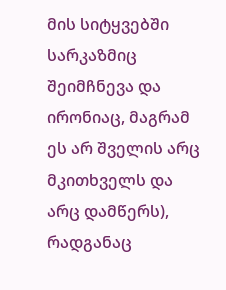მის სიტყვებში სარკაზმიც შეიმჩნევა და ირონიაც, მაგრამ ეს არ შველის არც მკითხველს და არც დამწერს), რადგანაც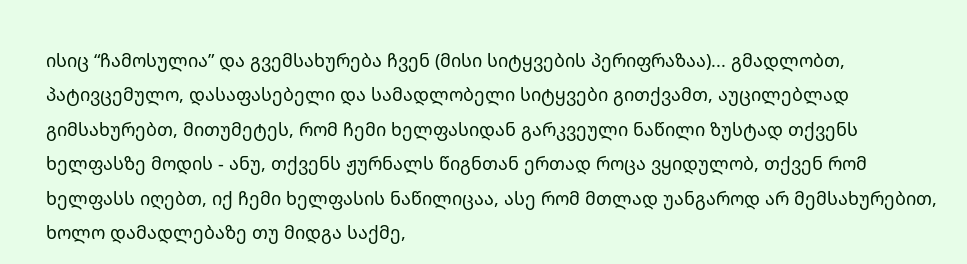ისიც “ჩამოსულია” და გვემსახურება ჩვენ (მისი სიტყვების პერიფრაზაა)... გმადლობთ, პატივცემულო, დასაფასებელი და სამადლობელი სიტყვები გითქვამთ, აუცილებლად გიმსახურებთ, მითუმეტეს, რომ ჩემი ხელფასიდან გარკვეული ნაწილი ზუსტად თქვენს ხელფასზე მოდის - ანუ, თქვენს ჟურნალს წიგნთან ერთად როცა ვყიდულობ, თქვენ რომ ხელფასს იღებთ, იქ ჩემი ხელფასის ნაწილიცაა, ასე რომ მთლად უანგაროდ არ მემსახურებით, ხოლო დამადლებაზე თუ მიდგა საქმე,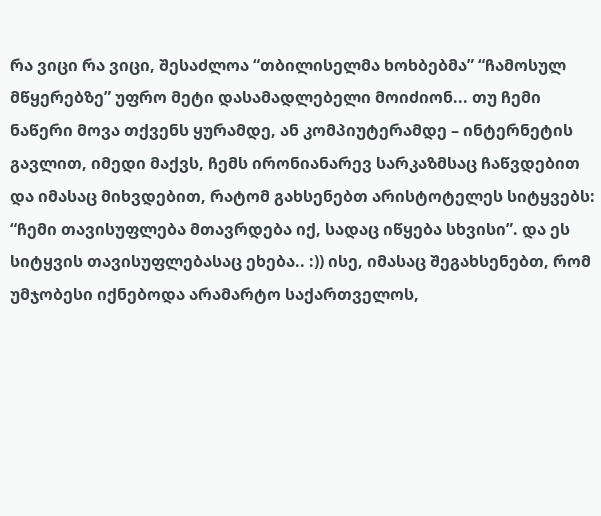რა ვიცი რა ვიცი, შესაძლოა “თბილისელმა ხოხბებმა” “ჩამოსულ მწყერებზე” უფრო მეტი დასამადლებელი მოიძიონ... თუ ჩემი ნაწერი მოვა თქვენს ყურამდე, ან კომპიუტერამდე – ინტერნეტის გავლით, იმედი მაქვს, ჩემს ირონიანარევ სარკაზმსაც ჩაწვდებით და იმასაც მიხვდებით, რატომ გახსენებთ არისტოტელეს სიტყვებს: “ჩემი თავისუფლება მთავრდება იქ, სადაც იწყება სხვისი”. და ეს სიტყვის თავისუფლებასაც ეხება.. :)) ისე, იმასაც შეგახსენებთ, რომ უმჯობესი იქნებოდა არამარტო საქართველოს,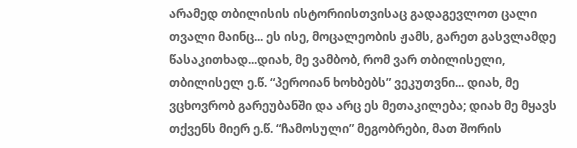არამედ თბილისის ისტორიისთვისაც გადაგევლოთ ცალი თვალი მაინც... ეს ისე, მოცალეობის ჟამს, გარეთ გასვლამდე წასაკითხად...დიახ, მე ვამბობ, რომ ვარ თბილისელი, თბილისელ ე.წ. “პეროიან ხოხბებს” ვეკუთვნი... დიახ, მე ვცხოვრობ გარეუბანში და არც ეს მეთაკილება; დიახ მე მყავს თქვენს მიერ ე.წ. “ჩამოსული” მეგობრები, მათ შორის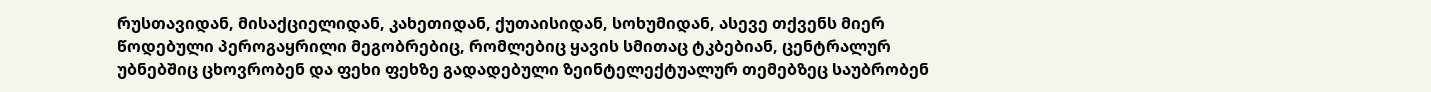რუსთავიდან, მისაქციელიდან, კახეთიდან, ქუთაისიდან, სოხუმიდან, ასევე თქვენს მიერ წოდებული პეროგაყრილი მეგობრებიც, რომლებიც ყავის სმითაც ტკბებიან, ცენტრალურ უბნებშიც ცხოვრობენ და ფეხი ფეხზე გადადებული ზეინტელექტუალურ თემებზეც საუბრობენ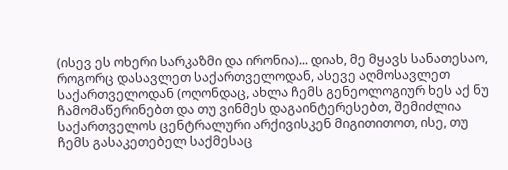(ისევ ეს ოხერი სარკაზმი და ირონია)... დიახ, მე მყავს სანათესაო, როგორც დასავლეთ საქართველოდან, ასევე აღმოსავლეთ საქართველოდან (ოღონდაც, ახლა ჩემს გენეოლოგიურ ხეს აქ ნუ ჩამომაწერინებთ და თუ ვინმეს დაგაინტერესებთ, შემიძლია საქართველოს ცენტრალური არქივისკენ მიგითითოთ, ისე, თუ ჩემს გასაკეთებელ საქმესაც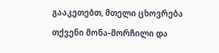გააკეთებთ, მთელი ცხოვრება თქვენი მონა-მორჩილი და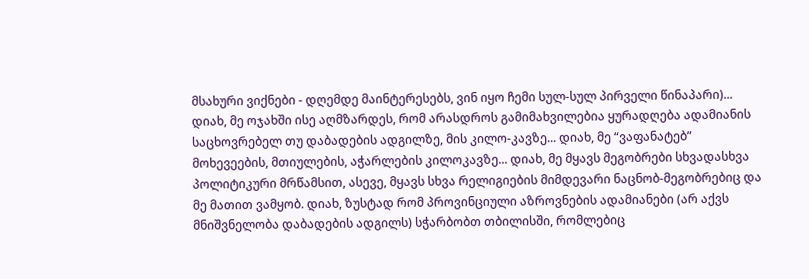მსახური ვიქნები - დღემდე მაინტერესებს, ვინ იყო ჩემი სულ-სულ პირველი წინაპარი)... დიახ, მე ოჯახში ისე აღმზარდეს, რომ არასდროს გამიმახვილებია ყურადღება ადამიანის საცხოვრებელ თუ დაბადების ადგილზე, მის კილო-კავზე... დიახ, მე “ვაფანატებ” მოხევეების, მთიულების, აჭარლების კილოკავზე... დიახ, მე მყავს მეგობრები სხვადასხვა პოლიტიკური მრწამსით, ასევე, მყავს სხვა რელიგიების მიმდევარი ნაცნობ-მეგობრებიც და მე მათით ვამყობ. დიახ, ზუსტად რომ პროვინციული აზროვნების ადამიანები (არ აქვს მნიშვნელობა დაბადების ადგილს) სჭარბობთ თბილისში, რომლებიც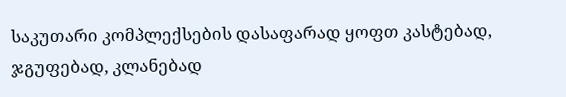საკუთარი კომპლექსების დასაფარად ყოფთ კასტებად, ჯგუფებად, კლანებად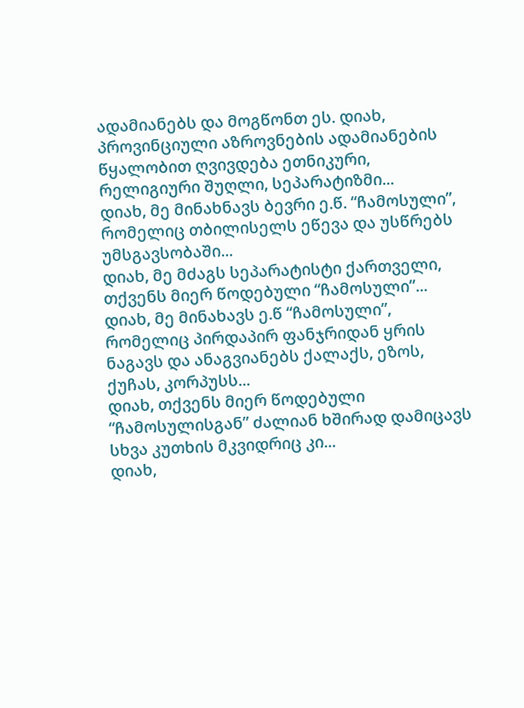ადამიანებს და მოგწონთ ეს. დიახ, პროვინციული აზროვნების ადამიანების წყალობით ღვივდება ეთნიკური, რელიგიური შუღლი, სეპარატიზმი...
დიახ, მე მინახნავს ბევრი ე.წ. “ჩამოსული”, რომელიც თბილისელს ეწევა და უსწრებს უმსგავსობაში...
დიახ, მე მძაგს სეპარატისტი ქართველი, თქვენს მიერ წოდებული “ჩამოსული”...
დიახ, მე მინახავს ე.წ “ჩამოსული”, რომელიც პირდაპირ ფანჯრიდან ყრის ნაგავს და ანაგვიანებს ქალაქს, ეზოს, ქუჩას, კორპუსს...
დიახ, თქვენს მიერ წოდებული “ჩამოსულისგან” ძალიან ხშირად დამიცავს სხვა კუთხის მკვიდრიც კი...
დიახ,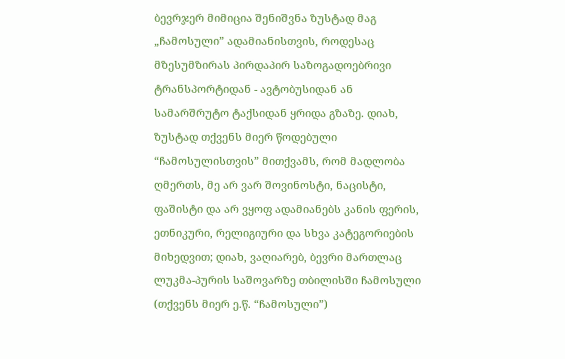ბევრჯერ მიმიცია შენიშვნა ზუსტად მაგ „ჩამოსული” ადამიანისთვის, როდესაც მზესუმზირას პირდაპირ საზოგადოებრივი ტრანსპორტიდან - ავტობუსიდან ან სამარშრუტო ტაქსიდან ყრიდა გზაზე. დიახ, ზუსტად თქვენს მიერ წოდებული “ჩამოსულისთვის” მითქვამს, რომ მადლობა ღმერთს, მე არ ვარ შოვინოსტი, ნაცისტი, ფაშისტი და არ ვყოფ ადამიანებს კანის ფერის, ეთნიკური, რელიგიური და სხვა კატეგორიების მიხედვით; დიახ, ვაღიარებ, ბევრი მართლაც ლუკმა-პურის საშოვარზე თბილისში ჩამოსული (თქვენს მიერ ე.წ. “ჩამოსული”)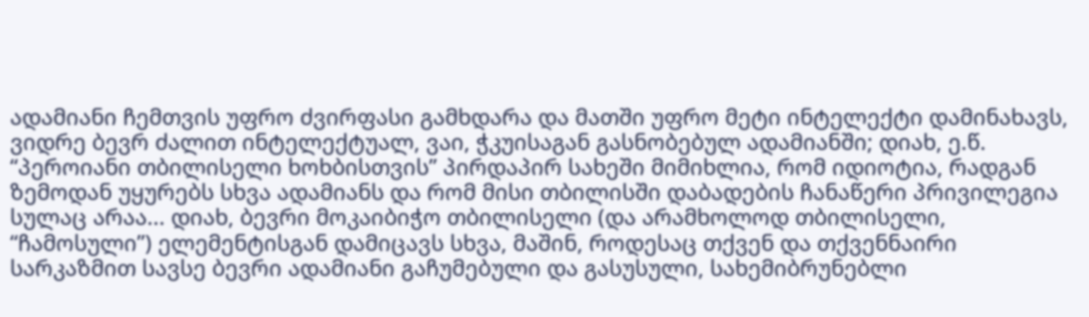ადამიანი ჩემთვის უფრო ძვირფასი გამხდარა და მათში უფრო მეტი ინტელექტი დამინახავს, ვიდრე ბევრ ძალით ინტელექტუალ, ვაი, ჭკუისაგან გასნობებულ ადამიანში; დიახ, ე.წ. “პეროიანი თბილისელი ხოხბისთვის” პირდაპირ სახეში მიმიხლია, რომ იდიოტია, რადგან ზემოდან უყურებს სხვა ადამიანს და რომ მისი თბილისში დაბადების ჩანაწერი პრივილეგია სულაც არაა... დიახ, ბევრი მოკაიბიჭო თბილისელი (და არამხოლოდ თბილისელი, “ჩამოსული”) ელემენტისგან დამიცავს სხვა, მაშინ, როდესაც თქვენ და თქვენნაირი სარკაზმით სავსე ბევრი ადამიანი გაჩუმებული და გასუსული, სახემიბრუნებლი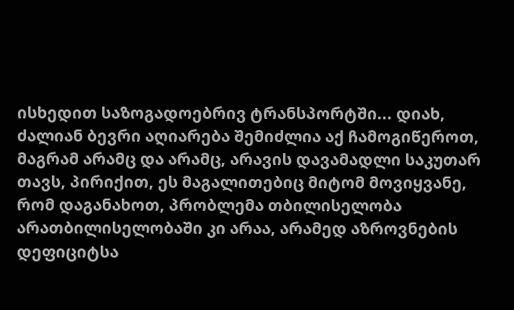ისხედით საზოგადოებრივ ტრანსპორტში... დიახ, ძალიან ბევრი აღიარება შემიძლია აქ ჩამოგიწეროთ, მაგრამ არამც და არამც, არავის დავამადლი საკუთარ თავს, პირიქით, ეს მაგალითებიც მიტომ მოვიყვანე, რომ დაგანახოთ, პრობლემა თბილისელობა არათბილისელობაში კი არაა, არამედ აზროვნების დეფიციტსა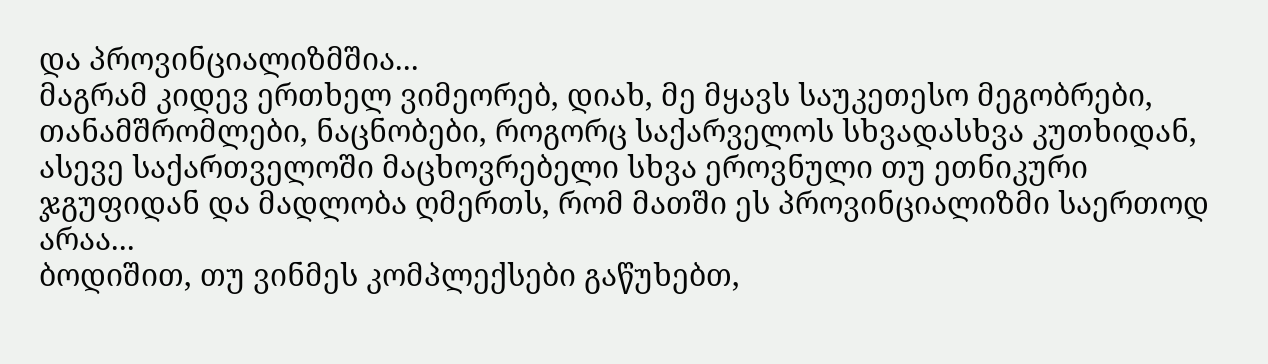და პროვინციალიზმშია...
მაგრამ კიდევ ერთხელ ვიმეორებ, დიახ, მე მყავს საუკეთესო მეგობრები, თანამშრომლები, ნაცნობები, როგორც საქარველოს სხვადასხვა კუთხიდან, ასევე საქართველოში მაცხოვრებელი სხვა ეროვნული თუ ეთნიკური ჯგუფიდან და მადლობა ღმერთს, რომ მათში ეს პროვინციალიზმი საერთოდ არაა...
ბოდიშით, თუ ვინმეს კომპლექსები გაწუხებთ,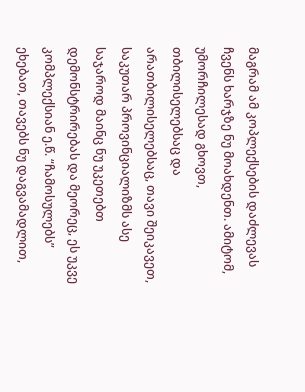მაგრამ ამ კოპლექსების დაძლევას ჩვენს ხარჯზე ნუ მოახდენთ. ამიტომ, უმორჩილესად გხოვთ, თბილისელებსაც და არათბილისელებსაც, თავი შეიკავეთ, საკუთარ პროვინციალიზმს ასე საჯაროდ მაინც ნუ უკეთებთ დემონსტრირებას და მეორეც, ეს უკვე კომპლექსიან ე.წ. “ჩამოსულებს” ეხებათ, თავებს ნუ დაგვამადლით,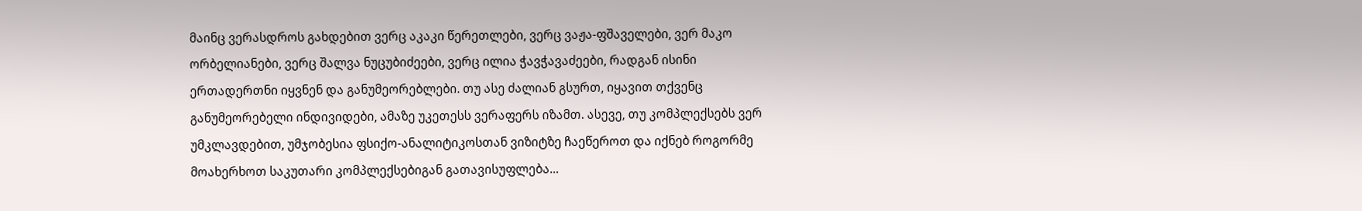მაინც ვერასდროს გახდებით ვერც აკაკი წერეთლები, ვერც ვაჟა-ფშაველები, ვერ მაკო ორბელიანები, ვერც შალვა ნუცუბიძეები, ვერც ილია ჭავჭავაძეები, რადგან ისინი ერთადერთნი იყვნენ და განუმეორებლები. თუ ასე ძალიან გსურთ, იყავით თქვენც განუმეორებელი ინდივიდები, ამაზე უკეთესს ვერაფერს იზამთ. ასევე, თუ კომპლექსებს ვერ უმკლავდებით, უმჯობესია ფსიქო-ანალიტიკოსთან ვიზიტზე ჩაეწეროთ და იქნებ როგორმე მოახერხოთ საკუთარი კომპლექსებიგან გათავისუფლება...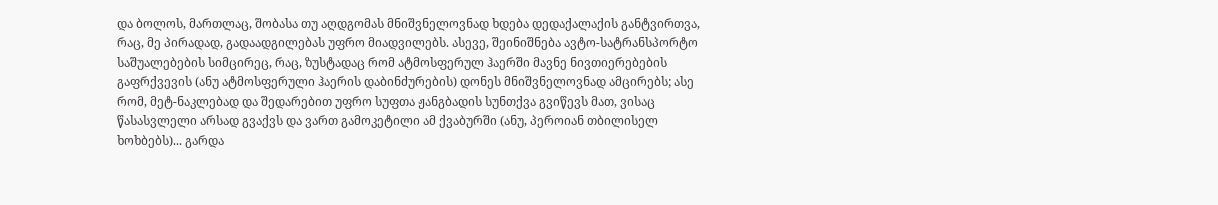და ბოლოს, მართლაც, შობასა თუ აღდგომას მნიშვნელოვნად ხდება დედაქალაქის განტვირთვა, რაც, მე პირადად, გადაადგილებას უფრო მიადვილებს. ასევე, შეინიშნება ავტო-სატრანსპორტო საშუალებების სიმცირეც, რაც, ზუსტადაც რომ ატმოსფერულ ჰაერში მავნე ნივთიერებების გაფრქვევის (ანუ ატმოსფერული ჰაერის დაბინძურების) დონეს მნიშვნელოვნად ამცირებს; ასე რომ, მეტ-ნაკლებად და შედარებით უფრო სუფთა ჟანგბადის სუნთქვა გვიწევს მათ, ვისაც წასასვლელი არსად გვაქვს და ვართ გამოკეტილი ამ ქვაბურში (ანუ, პეროიან თბილისელ ხოხბებს)... გარდა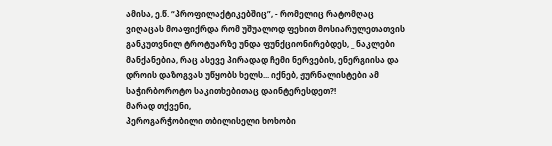ამისა, ე.წ. “პროფილაქტიკებშიც”, - რომელიც რატომღაც ვიღაცას მოაფიქრდა რომ უშუალოდ ფეხით მოსიარულეთათვის განკუთვნილ ტროტუარზე უნდა ფუნქციონირებდეს, _ ნაკლები მანქანებია, რაც ასევე პირადად ჩემი ნერვების, ენერგიისა და დროის დაზოგვას უწყობს ხელს... იქნებ, ჟურნალისტები ამ საჭირბოროტო საკითხებითაც დაინტერესდეთ?!
მარად თქვენი,
პეროგარჭობილი თბილისელი ხოხობი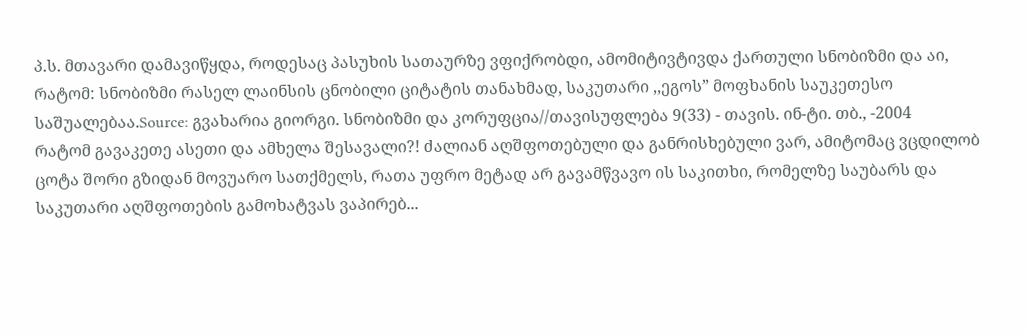პ.ს. მთავარი დამავიწყდა, როდესაც პასუხის სათაურზე ვფიქრობდი, ამომიტივტივდა ქართული სნობიზმი და აი, რატომ: სნობიზმი რასელ ლაინსის ცნობილი ციტატის თანახმად, საკუთარი ,,ეგოს” მოფხანის საუკეთესო საშუალებაა.Source: გვახარია გიორგი. სნობიზმი და კორუფცია//თავისუფლება 9(33) - თავის. ინ-ტი. თბ., -2004
რატომ გავაკეთე ასეთი და ამხელა შესავალი?! ძალიან აღშფოთებული და განრისხებული ვარ, ამიტომაც ვცდილობ ცოტა შორი გზიდან მოვუარო სათქმელს, რათა უფრო მეტად არ გავამწვავო ის საკითხი, რომელზე საუბარს და საკუთარი აღშფოთების გამოხატვას ვაპირებ...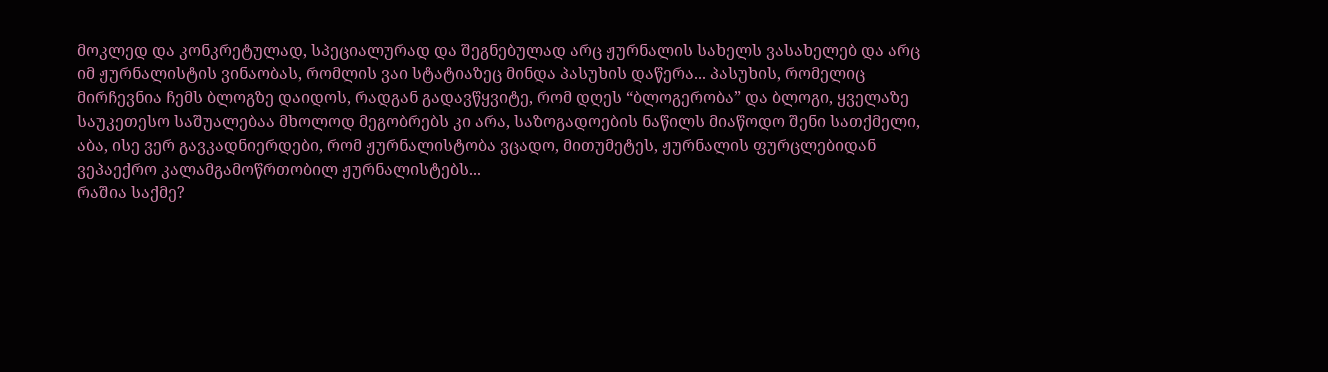მოკლედ და კონკრეტულად, სპეციალურად და შეგნებულად არც ჟურნალის სახელს ვასახელებ და არც იმ ჟურნალისტის ვინაობას, რომლის ვაი სტატიაზეც მინდა პასუხის დაწერა... პასუხის, რომელიც მირჩევნია ჩემს ბლოგზე დაიდოს, რადგან გადავწყვიტე, რომ დღეს “ბლოგერობა” და ბლოგი, ყველაზე საუკეთესო საშუალებაა მხოლოდ მეგობრებს კი არა, საზოგადოების ნაწილს მიაწოდო შენი სათქმელი, აბა, ისე ვერ გავკადნიერდები, რომ ჟურნალისტობა ვცადო, მითუმეტეს, ჟურნალის ფურცლებიდან ვეპაექრო კალამგამოწრთობილ ჟურნალისტებს...
რაშია საქმე?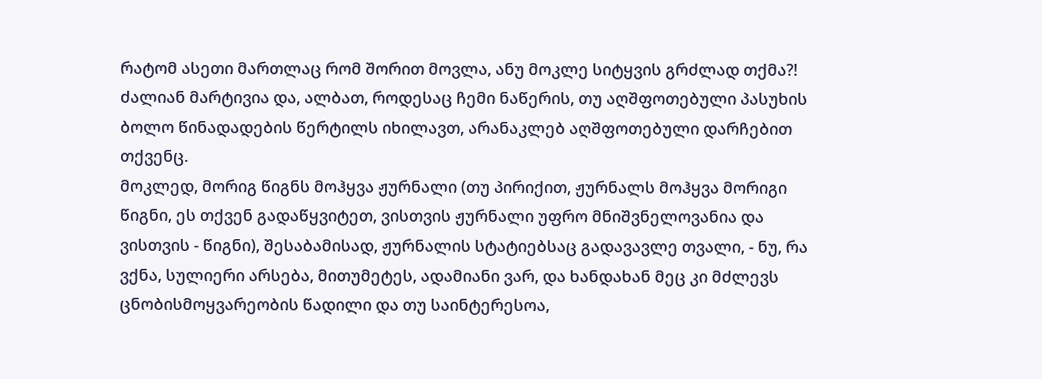რატომ ასეთი მართლაც რომ შორით მოვლა, ანუ მოკლე სიტყვის გრძლად თქმა?! ძალიან მარტივია და, ალბათ, როდესაც ჩემი ნაწერის, თუ აღშფოთებული პასუხის ბოლო წინადადების წერტილს იხილავთ, არანაკლებ აღშფოთებული დარჩებით თქვენც.
მოკლედ, მორიგ წიგნს მოჰყვა ჟურნალი (თუ პირიქით, ჟურნალს მოჰყვა მორიგი წიგნი, ეს თქვენ გადაწყვიტეთ, ვისთვის ჟურნალი უფრო მნიშვნელოვანია და ვისთვის - წიგნი), შესაბამისად, ჟურნალის სტატიებსაც გადავავლე თვალი, - ნუ, რა ვქნა, სულიერი არსება, მითუმეტეს, ადამიანი ვარ, და ხანდახან მეც კი მძლევს ცნობისმოყვარეობის წადილი და თუ საინტერესოა,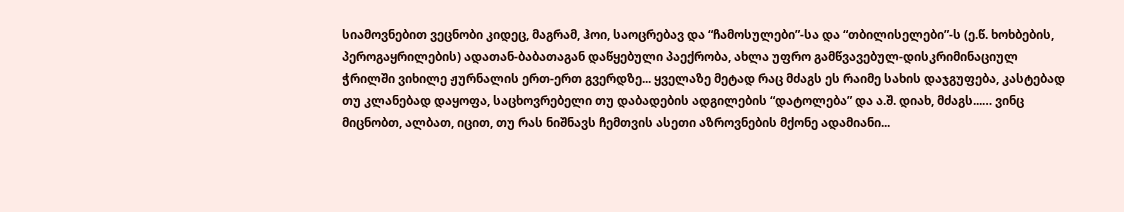სიამოვნებით ვეცნობი კიდეც, მაგრამ, ჰოი, საოცრებავ და “ჩამოსულები”-სა და “თბილისელები”-ს (ე.წ. ხოხბების, პეროგაყრილების) ადათან-ბაბათაგან დაწყებული პაექრობა, ახლა უფრო გამწვავებულ-დისკრიმინაციულ ჭრილში ვიხილე ჟურნალის ერთ-ერთ გვერდზე... ყველაზე მეტად რაც მძაგს ეს რაიმე სახის დაჯგუფება, კასტებად თუ კლანებად დაყოფა, საცხოვრებელი თუ დაბადების ადგილების “დატოლება” და ა.შ. დიახ, მძაგს...… ვინც მიცნობთ, ალბათ, იცით, თუ რას ნიშნავს ჩემთვის ასეთი აზროვნების მქონე ადამიანი...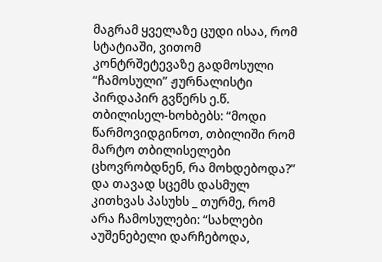მაგრამ ყველაზე ცუდი ისაა, რომ სტატიაში, ვითომ კონტრშეტევაზე გადმოსული “ჩამოსული” ჟურნალისტი პირდაპირ გვწერს ე.წ. თბილისელ-ხოხბებს: “მოდი წარმოვიდგინოთ, თბილიში რომ მარტო თბილისელები ცხოვრობდნენ, რა მოხდებოდა?” და თავად სცემს დასმულ კითხვას პასუხს _ თურმე, რომ არა ჩამოსულები: “სახლები აუშენებელი დარჩებოდა,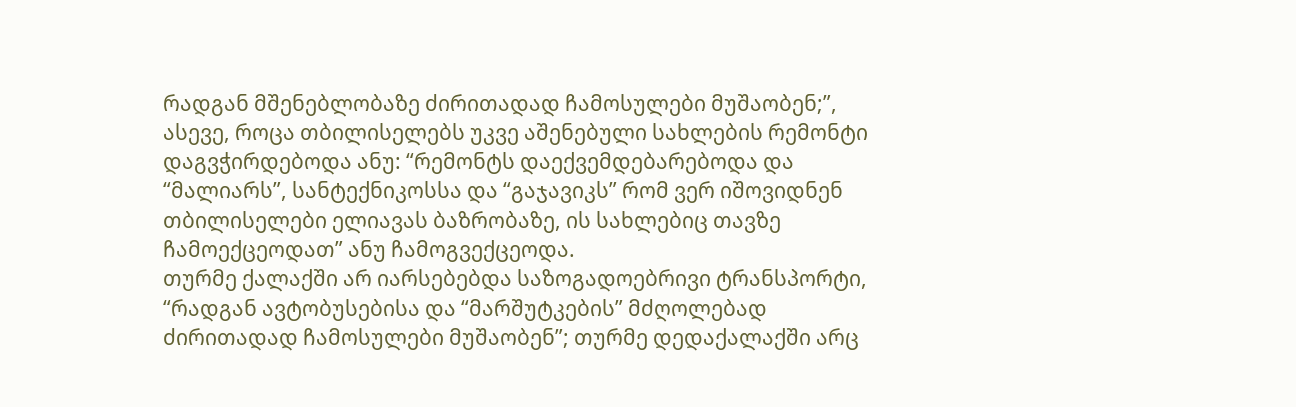რადგან მშენებლობაზე ძირითადად ჩამოსულები მუშაობენ;”, ასევე, როცა თბილისელებს უკვე აშენებული სახლების რემონტი დაგვჭირდებოდა ანუ: “რემონტს დაექვემდებარებოდა და “მალიარს”, სანტექნიკოსსა და “გაჯავიკს” რომ ვერ იშოვიდნენ თბილისელები ელიავას ბაზრობაზე, ის სახლებიც თავზე ჩამოექცეოდათ” ანუ ჩამოგვექცეოდა.
თურმე ქალაქში არ იარსებებდა საზოგადოებრივი ტრანსპორტი, “რადგან ავტობუსებისა და “მარშუტკების” მძღოლებად ძირითადად ჩამოსულები მუშაობენ”; თურმე დედაქალაქში არც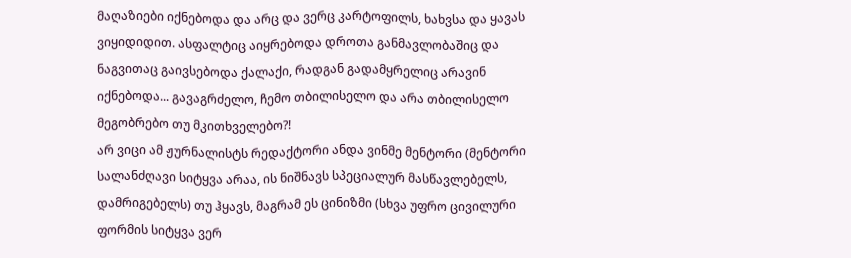მაღაზიები იქნებოდა და არც და ვერც კარტოფილს, ხახვსა და ყავას ვიყიდიდით. ასფალტიც აიყრებოდა დროთა განმავლობაშიც და ნაგვითაც გაივსებოდა ქალაქი, რადგან გადამყრელიც არავინ იქნებოდა... გავაგრძელო, ჩემო თბილისელო და არა თბილისელო მეგობრებო თუ მკითხველებო?!
არ ვიცი ამ ჟურნალისტს რედაქტორი ანდა ვინმე მენტორი (მენტორი სალანძღავი სიტყვა არაა, ის ნიშნავს სპეციალურ მასწავლებელს, დამრიგებელს) თუ ჰყავს, მაგრამ ეს ცინიზმი (სხვა უფრო ცივილური ფორმის სიტყვა ვერ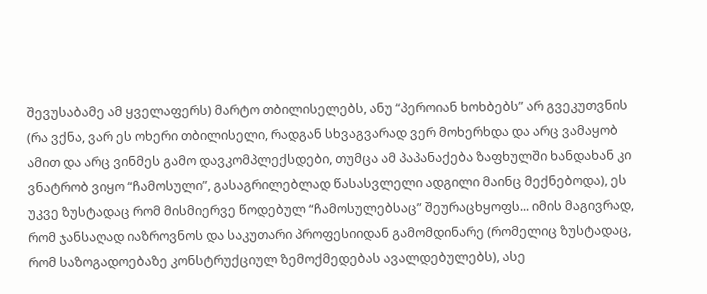შევუსაბამე ამ ყველაფერს) მარტო თბილისელებს, ანუ “პეროიან ხოხბებს” არ გვეკუთვნის (რა ვქნა, ვარ ეს ოხერი თბილისელი, რადგან სხვაგვარად ვერ მოხერხდა და არც ვამაყობ ამით და არც ვინმეს გამო დავკომპლექსდები, თუმცა ამ პაპანაქება ზაფხულში ხანდახან კი ვნატრობ ვიყო “ჩამოსული”, გასაგრილებლად წასასვლელი ადგილი მაინც მექნებოდა), ეს უკვე ზუსტადაც რომ მისმიერვე წოდებულ “ჩამოსულებსაც” შეურაცხყოფს... იმის მაგივრად, რომ ჯანსაღად იაზროვნოს და საკუთარი პროფესიიდან გამომდინარე (რომელიც ზუსტადაც, რომ საზოგადოებაზე კონსტრუქციულ ზემოქმედებას ავალდებულებს), ასე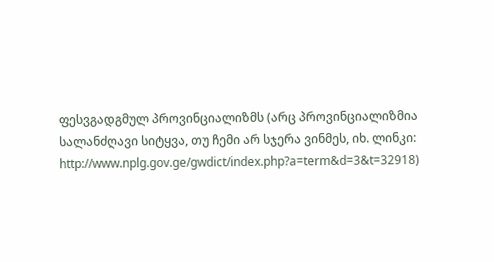ფესვგადგმულ პროვინციალიზმს (არც პროვინციალიზმია სალანძღავი სიტყვა, თუ ჩემი არ სჯერა ვინმეს, იხ. ლინკი: http://www.nplg.gov.ge/gwdict/index.php?a=term&d=3&t=32918)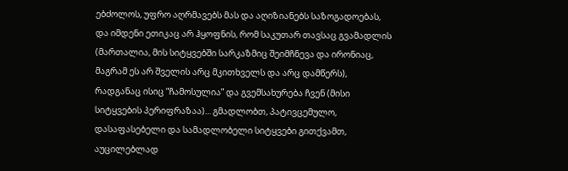ებძოლოს, უფრო აღრმავებს მას და აღიზიანებს საზოგადოებას, და იმდენი ეთიკაც არ ჰყოფნის, რომ საკუთარ თავსაც გვამადლის (მართალია, მის სიტყვებში სარკაზმიც შეიმჩნევა და ირონიაც, მაგრამ ეს არ შველის არც მკითხველს და არც დამწერს), რადგანაც ისიც “ჩამოსულია” და გვემსახურება ჩვენ (მისი სიტყვების პერიფრაზაა)... გმადლობთ, პატივცემულო, დასაფასებელი და სამადლობელი სიტყვები გითქვამთ, აუცილებლად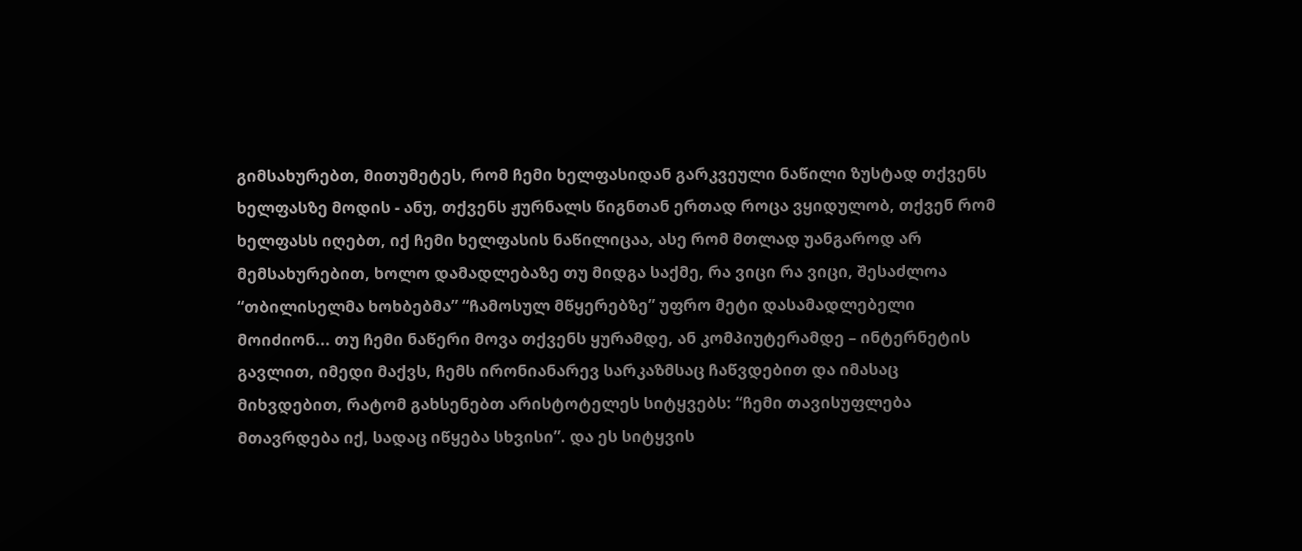გიმსახურებთ, მითუმეტეს, რომ ჩემი ხელფასიდან გარკვეული ნაწილი ზუსტად თქვენს ხელფასზე მოდის - ანუ, თქვენს ჟურნალს წიგნთან ერთად როცა ვყიდულობ, თქვენ რომ ხელფასს იღებთ, იქ ჩემი ხელფასის ნაწილიცაა, ასე რომ მთლად უანგაროდ არ მემსახურებით, ხოლო დამადლებაზე თუ მიდგა საქმე, რა ვიცი რა ვიცი, შესაძლოა “თბილისელმა ხოხბებმა” “ჩამოსულ მწყერებზე” უფრო მეტი დასამადლებელი მოიძიონ... თუ ჩემი ნაწერი მოვა თქვენს ყურამდე, ან კომპიუტერამდე – ინტერნეტის გავლით, იმედი მაქვს, ჩემს ირონიანარევ სარკაზმსაც ჩაწვდებით და იმასაც მიხვდებით, რატომ გახსენებთ არისტოტელეს სიტყვებს: “ჩემი თავისუფლება მთავრდება იქ, სადაც იწყება სხვისი”. და ეს სიტყვის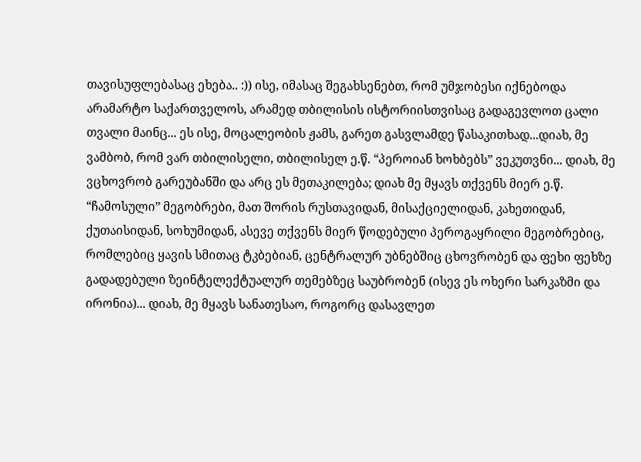თავისუფლებასაც ეხება.. :)) ისე, იმასაც შეგახსენებთ, რომ უმჯობესი იქნებოდა არამარტო საქართველოს, არამედ თბილისის ისტორიისთვისაც გადაგევლოთ ცალი თვალი მაინც... ეს ისე, მოცალეობის ჟამს, გარეთ გასვლამდე წასაკითხად...დიახ, მე ვამბობ, რომ ვარ თბილისელი, თბილისელ ე.წ. “პეროიან ხოხბებს” ვეკუთვნი... დიახ, მე ვცხოვრობ გარეუბანში და არც ეს მეთაკილება; დიახ მე მყავს თქვენს მიერ ე.წ. “ჩამოსული” მეგობრები, მათ შორის რუსთავიდან, მისაქციელიდან, კახეთიდან, ქუთაისიდან, სოხუმიდან, ასევე თქვენს მიერ წოდებული პეროგაყრილი მეგობრებიც, რომლებიც ყავის სმითაც ტკბებიან, ცენტრალურ უბნებშიც ცხოვრობენ და ფეხი ფეხზე გადადებული ზეინტელექტუალურ თემებზეც საუბრობენ (ისევ ეს ოხერი სარკაზმი და ირონია)... დიახ, მე მყავს სანათესაო, როგორც დასავლეთ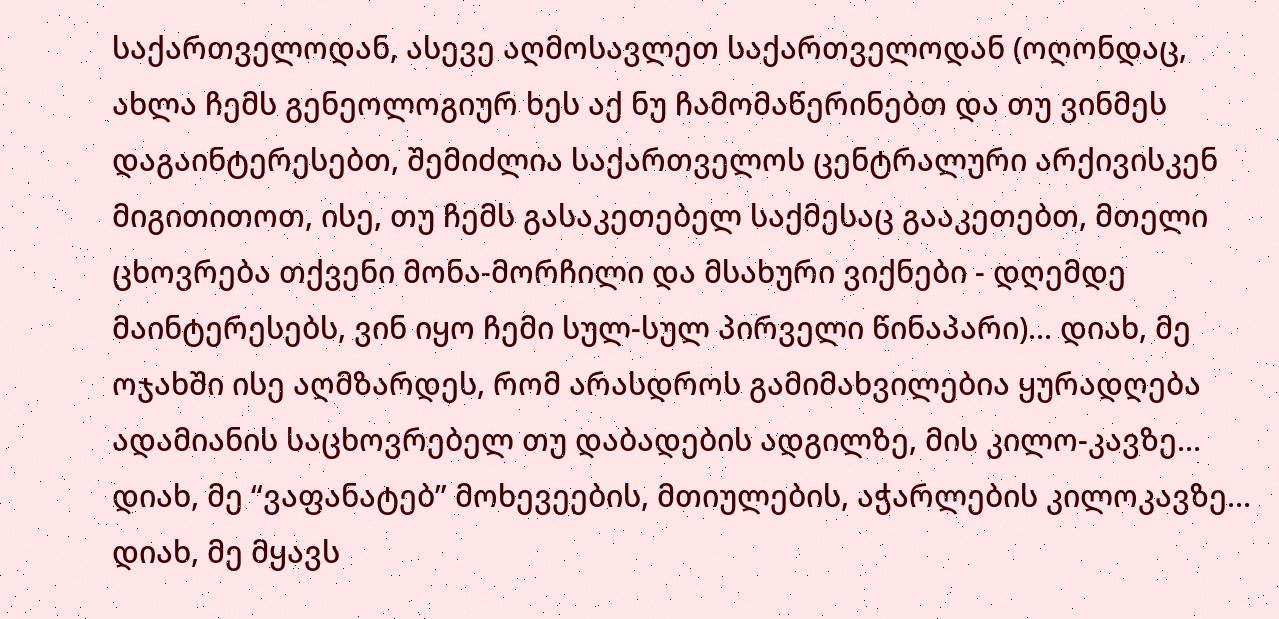საქართველოდან, ასევე აღმოსავლეთ საქართველოდან (ოღონდაც, ახლა ჩემს გენეოლოგიურ ხეს აქ ნუ ჩამომაწერინებთ და თუ ვინმეს დაგაინტერესებთ, შემიძლია საქართველოს ცენტრალური არქივისკენ მიგითითოთ, ისე, თუ ჩემს გასაკეთებელ საქმესაც გააკეთებთ, მთელი ცხოვრება თქვენი მონა-მორჩილი და მსახური ვიქნები - დღემდე მაინტერესებს, ვინ იყო ჩემი სულ-სულ პირველი წინაპარი)... დიახ, მე ოჯახში ისე აღმზარდეს, რომ არასდროს გამიმახვილებია ყურადღება ადამიანის საცხოვრებელ თუ დაბადების ადგილზე, მის კილო-კავზე... დიახ, მე “ვაფანატებ” მოხევეების, მთიულების, აჭარლების კილოკავზე... დიახ, მე მყავს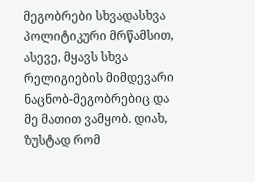მეგობრები სხვადასხვა პოლიტიკური მრწამსით, ასევე, მყავს სხვა რელიგიების მიმდევარი ნაცნობ-მეგობრებიც და მე მათით ვამყობ. დიახ, ზუსტად რომ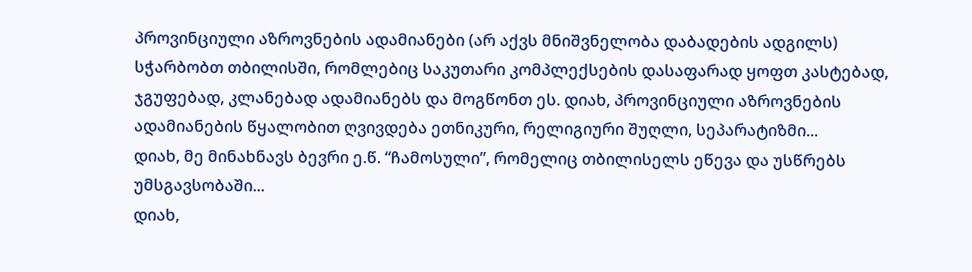პროვინციული აზროვნების ადამიანები (არ აქვს მნიშვნელობა დაბადების ადგილს) სჭარბობთ თბილისში, რომლებიც საკუთარი კომპლექსების დასაფარად ყოფთ კასტებად, ჯგუფებად, კლანებად ადამიანებს და მოგწონთ ეს. დიახ, პროვინციული აზროვნების ადამიანების წყალობით ღვივდება ეთნიკური, რელიგიური შუღლი, სეპარატიზმი...
დიახ, მე მინახნავს ბევრი ე.წ. “ჩამოსული”, რომელიც თბილისელს ეწევა და უსწრებს უმსგავსობაში...
დიახ,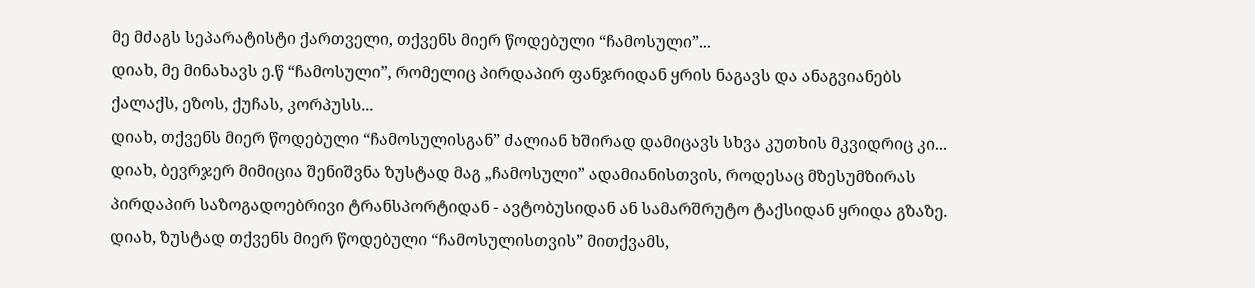მე მძაგს სეპარატისტი ქართველი, თქვენს მიერ წოდებული “ჩამოსული”...
დიახ, მე მინახავს ე.წ “ჩამოსული”, რომელიც პირდაპირ ფანჯრიდან ყრის ნაგავს და ანაგვიანებს ქალაქს, ეზოს, ქუჩას, კორპუსს...
დიახ, თქვენს მიერ წოდებული “ჩამოსულისგან” ძალიან ხშირად დამიცავს სხვა კუთხის მკვიდრიც კი...
დიახ, ბევრჯერ მიმიცია შენიშვნა ზუსტად მაგ „ჩამოსული” ადამიანისთვის, როდესაც მზესუმზირას პირდაპირ საზოგადოებრივი ტრანსპორტიდან - ავტობუსიდან ან სამარშრუტო ტაქსიდან ყრიდა გზაზე. დიახ, ზუსტად თქვენს მიერ წოდებული “ჩამოსულისთვის” მითქვამს,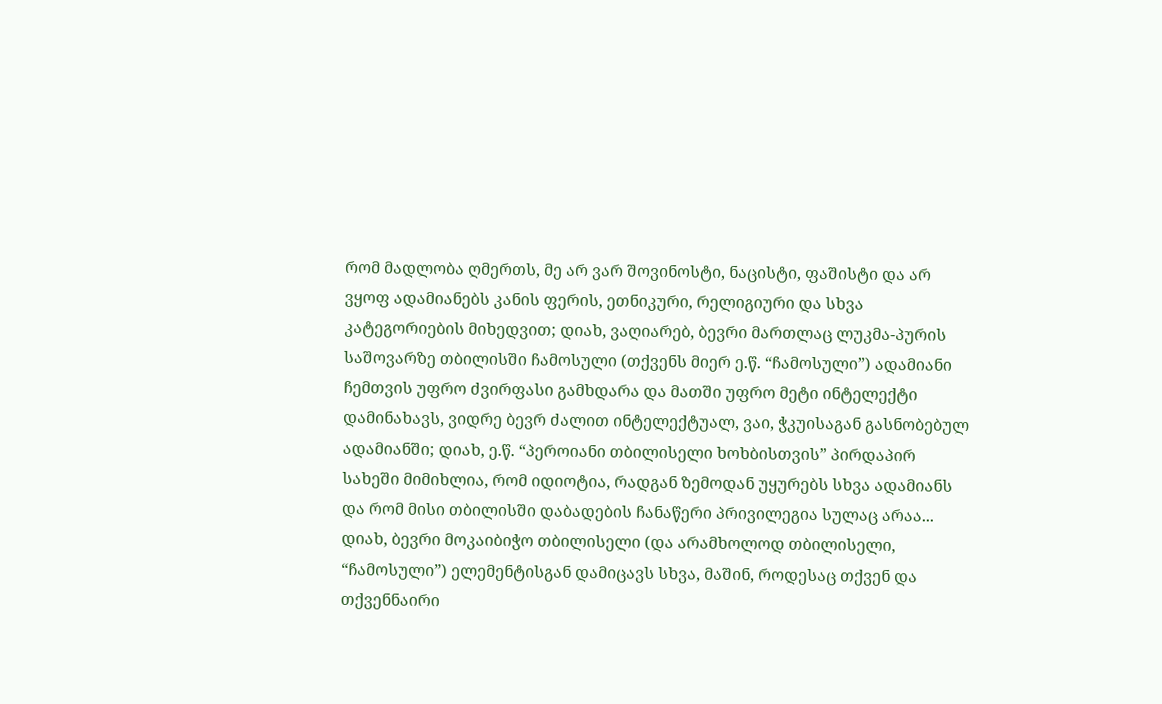რომ მადლობა ღმერთს, მე არ ვარ შოვინოსტი, ნაცისტი, ფაშისტი და არ ვყოფ ადამიანებს კანის ფერის, ეთნიკური, რელიგიური და სხვა კატეგორიების მიხედვით; დიახ, ვაღიარებ, ბევრი მართლაც ლუკმა-პურის საშოვარზე თბილისში ჩამოსული (თქვენს მიერ ე.წ. “ჩამოსული”) ადამიანი ჩემთვის უფრო ძვირფასი გამხდარა და მათში უფრო მეტი ინტელექტი დამინახავს, ვიდრე ბევრ ძალით ინტელექტუალ, ვაი, ჭკუისაგან გასნობებულ ადამიანში; დიახ, ე.წ. “პეროიანი თბილისელი ხოხბისთვის” პირდაპირ სახეში მიმიხლია, რომ იდიოტია, რადგან ზემოდან უყურებს სხვა ადამიანს და რომ მისი თბილისში დაბადების ჩანაწერი პრივილეგია სულაც არაა... დიახ, ბევრი მოკაიბიჭო თბილისელი (და არამხოლოდ თბილისელი, “ჩამოსული”) ელემენტისგან დამიცავს სხვა, მაშინ, როდესაც თქვენ და თქვენნაირი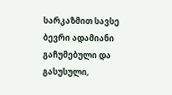სარკაზმით სავსე ბევრი ადამიანი გაჩუმებული და გასუსული,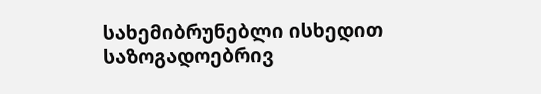სახემიბრუნებლი ისხედით საზოგადოებრივ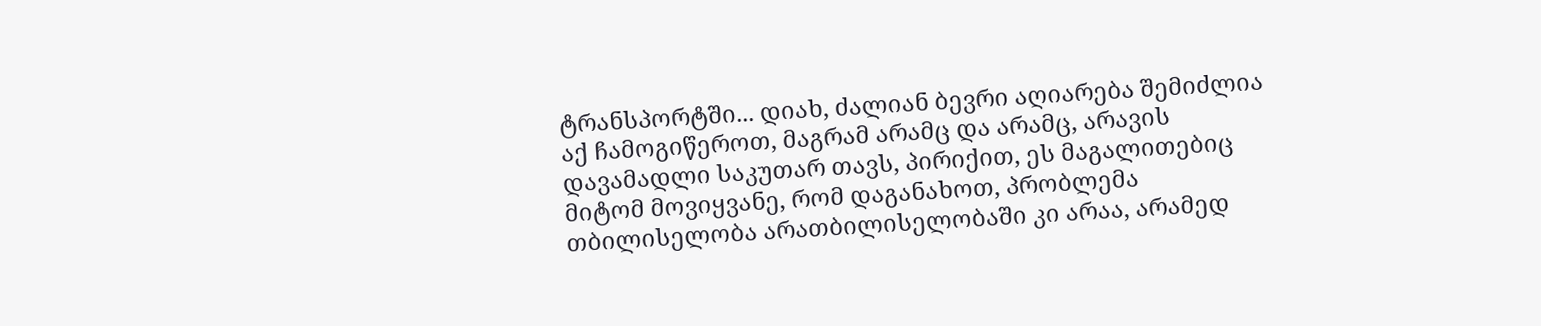ტრანსპორტში... დიახ, ძალიან ბევრი აღიარება შემიძლია აქ ჩამოგიწეროთ, მაგრამ არამც და არამც, არავის დავამადლი საკუთარ თავს, პირიქით, ეს მაგალითებიც მიტომ მოვიყვანე, რომ დაგანახოთ, პრობლემა თბილისელობა არათბილისელობაში კი არაა, არამედ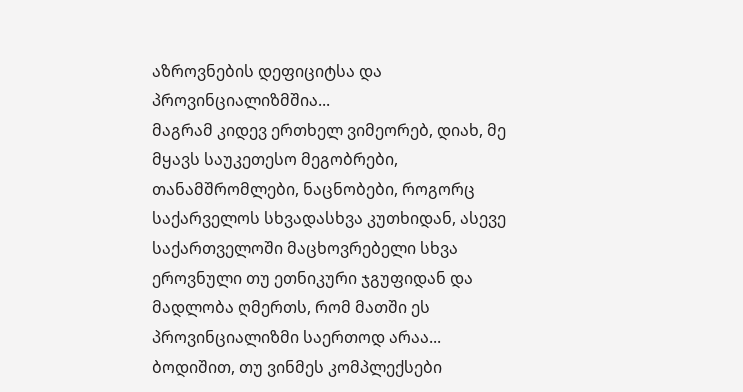აზროვნების დეფიციტსა და პროვინციალიზმშია...
მაგრამ კიდევ ერთხელ ვიმეორებ, დიახ, მე მყავს საუკეთესო მეგობრები, თანამშრომლები, ნაცნობები, როგორც საქარველოს სხვადასხვა კუთხიდან, ასევე საქართველოში მაცხოვრებელი სხვა ეროვნული თუ ეთნიკური ჯგუფიდან და მადლობა ღმერთს, რომ მათში ეს პროვინციალიზმი საერთოდ არაა...
ბოდიშით, თუ ვინმეს კომპლექსები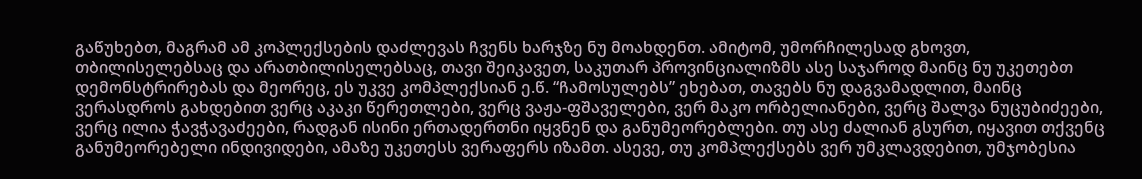გაწუხებთ, მაგრამ ამ კოპლექსების დაძლევას ჩვენს ხარჯზე ნუ მოახდენთ. ამიტომ, უმორჩილესად გხოვთ, თბილისელებსაც და არათბილისელებსაც, თავი შეიკავეთ, საკუთარ პროვინციალიზმს ასე საჯაროდ მაინც ნუ უკეთებთ დემონსტრირებას და მეორეც, ეს უკვე კომპლექსიან ე.წ. “ჩამოსულებს” ეხებათ, თავებს ნუ დაგვამადლით, მაინც ვერასდროს გახდებით ვერც აკაკი წერეთლები, ვერც ვაჟა-ფშაველები, ვერ მაკო ორბელიანები, ვერც შალვა ნუცუბიძეები, ვერც ილია ჭავჭავაძეები, რადგან ისინი ერთადერთნი იყვნენ და განუმეორებლები. თუ ასე ძალიან გსურთ, იყავით თქვენც განუმეორებელი ინდივიდები, ამაზე უკეთესს ვერაფერს იზამთ. ასევე, თუ კომპლექსებს ვერ უმკლავდებით, უმჯობესია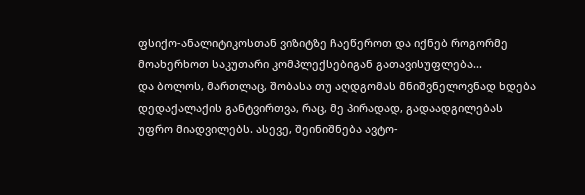ფსიქო-ანალიტიკოსთან ვიზიტზე ჩაეწეროთ და იქნებ როგორმე მოახერხოთ საკუთარი კომპლექსებიგან გათავისუფლება...
და ბოლოს, მართლაც, შობასა თუ აღდგომას მნიშვნელოვნად ხდება დედაქალაქის განტვირთვა, რაც, მე პირადად, გადაადგილებას უფრო მიადვილებს. ასევე, შეინიშნება ავტო-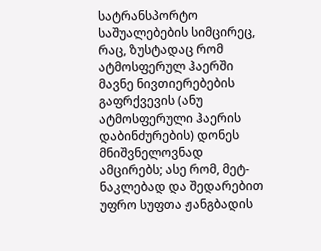სატრანსპორტო საშუალებების სიმცირეც, რაც, ზუსტადაც რომ ატმოსფერულ ჰაერში მავნე ნივთიერებების გაფრქვევის (ანუ ატმოსფერული ჰაერის დაბინძურების) დონეს მნიშვნელოვნად ამცირებს; ასე რომ, მეტ-ნაკლებად და შედარებით უფრო სუფთა ჟანგბადის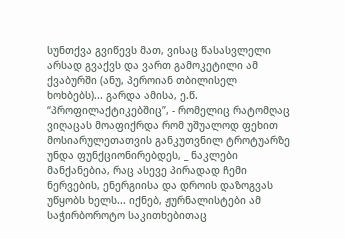სუნთქვა გვიწევს მათ, ვისაც წასასვლელი არსად გვაქვს და ვართ გამოკეტილი ამ ქვაბურში (ანუ, პეროიან თბილისელ ხოხბებს)... გარდა ამისა, ე.წ. “პროფილაქტიკებშიც”, - რომელიც რატომღაც ვიღაცას მოაფიქრდა რომ უშუალოდ ფეხით მოსიარულეთათვის განკუთვნილ ტროტუარზე უნდა ფუნქციონირებდეს, _ ნაკლები მანქანებია, რაც ასევე პირადად ჩემი ნერვების, ენერგიისა და დროის დაზოგვას უწყობს ხელს... იქნებ, ჟურნალისტები ამ საჭირბოროტო საკითხებითაც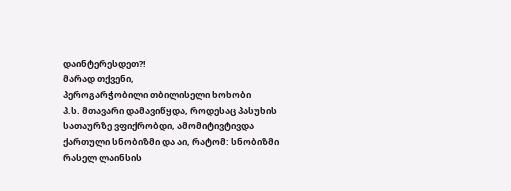დაინტერესდეთ?!
მარად თქვენი,
პეროგარჭობილი თბილისელი ხოხობი
პ.ს. მთავარი დამავიწყდა, როდესაც პასუხის სათაურზე ვფიქრობდი, ამომიტივტივდა ქართული სნობიზმი და აი, რატომ: სნობიზმი რასელ ლაინსის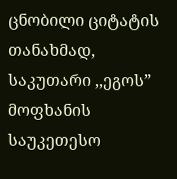ცნობილი ციტატის თანახმად, საკუთარი ,,ეგოს” მოფხანის საუკეთესო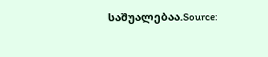საშუალებაა.Source: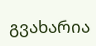გვახარია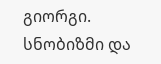გიორგი. სნობიზმი და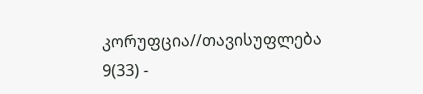კორუფცია//თავისუფლება 9(33) -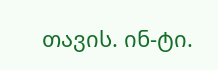თავის. ინ-ტი.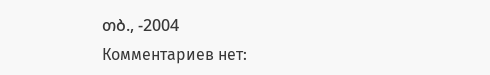თბ., -2004
Комментариев нет: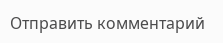Отправить комментарий